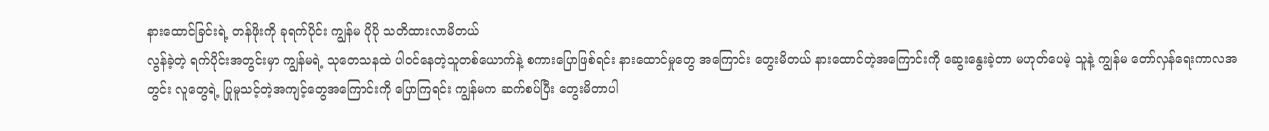နားထောင်ခြင်းရဲ့ တန်ဖိုးကို ခုရက်ပိုင်း ကျွန်မ ပိုပို သတိထားလာမိတယ်
လွန်ခဲ့တဲ့ ရက်ပိုင်းအတွင်းမှာ ကျွန်မရဲ့ သုတေသနထဲ ပါဝင်နေတဲ့သူတစ်ယောက်နဲ့ စကားပြောဖြစ်ရင်း နားထောင်မှုတွေ အကြောင်း တွေးမိတယ် နားထောင်တဲ့အကြောင်းကို ဆွေးနွေးခဲ့တာ မဟုတ်ပေမဲ့ သူနဲ့ ကျွန်မ တော်လှန်ရေးကာလအတွင်း လူတွေရဲ့ ပြုမူသင့်တဲ့အကျင့်တွေအကြောင်းကို ပြောကြရင်း ကျွန်မက ဆက်စပ်ပြီး တွေးမိတာပါ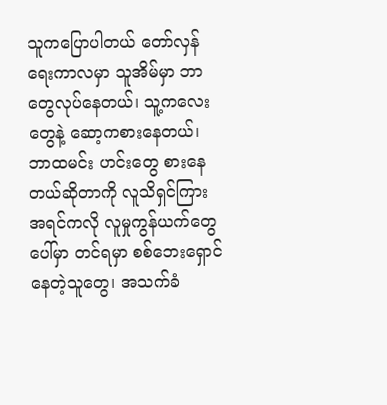သူကပြောပါတယ် တော်လှန်ရေးကာလမှာ သူအိမ်မှာ ဘာတွေလုပ်နေတယ်၊ သူ့ကလေးတွေနဲ့ ဆော့ကစားနေတယ်၊ ဘာထမင်း ဟင်းတွေ စားနေတယ်ဆိုတာကို လူသိရှင်ကြားအရင်ကလို လူမှုကွန်ယက်တွေပေါ်မှာ တင်ရမှာ စစ်ဘေးရှောင်နေတဲ့သူတွေ၊ အသက်ခံ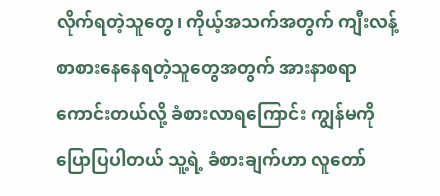လိုက်ရတဲ့သူတွေ၊ ကိုယ့်အသက်အတွက် ကျီးလန့်စာစားနေနေရတဲ့သူတွေအတွက် အားနာစရာကောင်းတယ်လို့ ခံစားလာရကြောင်း ကျွန်မကို ပြောပြပါတယ် သူ့ရဲ့ ခံစားချက်ဟာ လူတော်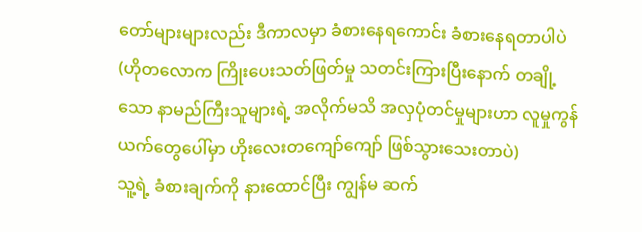တော်များများလည်း ဒီကာလမှာ ခံစားနေရကောင်း ခံစားနေရတာပါပဲ (ဟိုတလောက ကြိုးပေးသတ်ဖြတ်မှု သတင်းကြားပြီးနောက် တချို့သော နာမည်ကြီးသူများရဲ့ အလိုက်မသိ အလှပုံတင်မှုများဟာ လူမှုကွန်ယက်တွေပေါ်မှာ ဟိုးလေးတကျော်ကျော် ဖြစ်သွားသေးတာပဲ)
သူ့ရဲ့ ခံစားချက်ကို နားထောင်ပြီး ကျွန်မ ဆက်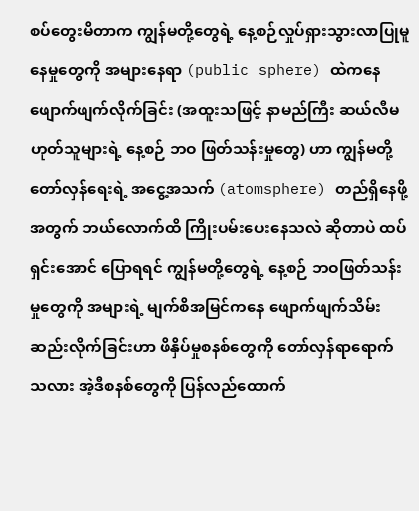စပ်တွေးမိတာက ကျွန်မတို့တွေရဲ့ နေ့စဉ်လှုပ်ရှားသွားလာပြုမူနေမှုတွေကို အများနေရာ (public sphere) ထဲကနေ ဖျောက်ဖျက်လိုက်ခြင်း (အထူးသဖြင့် နာမည်ကြီး ဆယ်လီမဟုတ်သူများရဲ့ နေ့စဉ် ဘဝ ဖြတ်သန်းမှုတွေ) ဟာ ကျွန်မတို့ တော်လှန်ရေးရဲ့ အငွေ့အသက် (atomsphere) တည်ရှိနေဖို့အတွက် ဘယ်လောက်ထိ ကြိုးပမ်းပေးနေသလဲ ဆိုတာပဲ ထပ်ရှင်းအောင် ပြောရရင် ကျွန်မတို့တွေရဲ့ နေ့စဉ် ဘဝဖြတ်သန်းမှုတွေကို အများရဲ့ မျက်စိအမြင်ကနေ ဖျောက်ဖျက်သိမ်းဆည်းလိုက်ခြင်းဟာ ဖိနှိပ်မှုစနစ်တွေကို တော်လှန်ရာရောက်သလား အဲ့ဒီစနစ်တွေကို ပြန်လည်ထောက်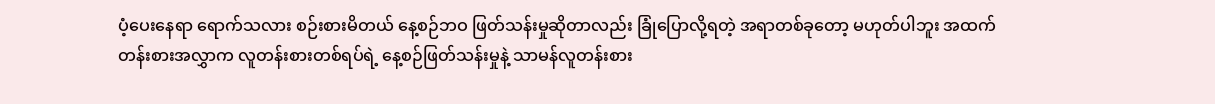ပံ့ပေးနေရာ ရောက်သလား စဉ်းစားမိတယ် နေ့စဉ်ဘဝ ဖြတ်သန်းမှုဆိုတာလည်း ခြုံပြောလို့ရတဲ့ အရာတစ်ခုတော့ မဟုတ်ပါဘူး အထက်တန်းစားအလွှာက လူတန်းစားတစ်ရပ်ရဲ့ နေ့စဉ်ဖြတ်သန်းမှုနဲ့ သာမန်လူတန်းစား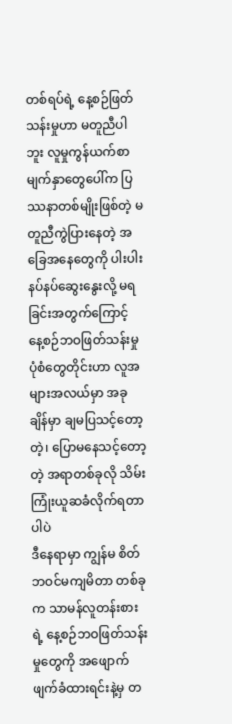တစ်ရပ်ရဲ့ နေ့စဉ်ဖြတ်သန်းမှုဟာ မတူညီပါဘူး လူမှုကွန်ယက်စာမျက်နှာတွေပေါ်က ပြဿနာတစ်မျိုးဖြစ်တဲ့ မတူညီကွဲပြားနေတဲ့ အခြေအနေတွေကို ပါးပါးနပ်နပ်ဆွေးနွေးလို့ မရခြင်းအတွက်ကြောင့် နေ့စဉ်ဘဝဖြတ်သန်းမှုပုံစံတွေတိုင်းဟာ လူအများအလယ်မှာ အခုချိန်မှာ ချမပြသင့်တော့တဲ့၊ ပြောမနေသင့်တော့တဲ့ အရာတစ်ခုလို သိမ်းကြုံးယူဆခံလိုက်ရတာပါပဲ
ဒီနေရာမှာ ကျွန်မ စိတ်ဘဝင်မကျမိတာ တစ်ခုက သာမန်လူတန်းစားရဲ့ နေ့စဉ်ဘဝဖြတ်သန်းမှုတွေကို အဖျောက်ဖျက်ခံထားရင်းနဲ့မှ တ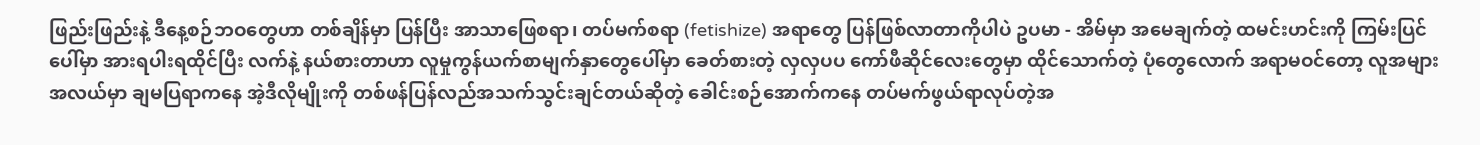ဖြည်းဖြည်းနဲ့ ဒီနေ့စဉ်ဘဝတွေဟာ တစ်ချိန်မှာ ပြန်ပြီး အာသာဖြေစရာ၊ တပ်မက်စရာ (fetishize) အရာတွေ ပြန်ဖြစ်လာတာကိုပါပဲ ဥပမာ - အိမ်မှာ အမေချက်တဲ့ ထမင်းဟင်းကို ကြမ်းပြင်ပေါ်မှာ အားရပါးရထိုင်ပြီး လက်နဲ့ နယ်စားတာဟာ လူမှုကွန်ယက်စာမျက်နှာတွေပေါ်မှာ ခေတ်စားတဲ့ လှလှပပ ကော်ဖီဆိုင်လေးတွေမှာ ထိုင်သောက်တဲ့ ပုံတွေလောက် အရာမဝင်တော့ လူအများအလယ်မှာ ချမပြရာကနေ အဲ့ဒီလိုမျိုးကို တစ်ဖန်ပြန်လည်အသက်သွင်းချင်တယ်ဆိုတဲ့ ခေါင်းစဉ်အောက်ကနေ တပ်မက်ဖွယ်ရာလုပ်တဲ့အ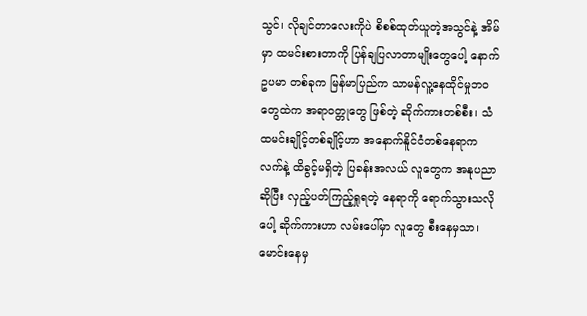သွင်၊ လိုချင်တာလေးကိုပဲ စိစစ်ထုတ်ယူတဲ့အသွင်နဲ့ အိမ်မှာ ထမင်းစားတာကို ပြန်ချပြလာတာမျိုးတွေပေါ့ နောက် ဥပမာ တစ်ခုက မြန်မာပြည်က သာမန်လူ့နေထိုင်မှုဘဝတွေထဲက အရာဝတ္တုတွေ ဖြစ်တဲ့ ဆိုက်ကားတစ်စီး၊ သံထမင်းချိုင့်တစ်ချိုင့်ဟာ အနောက်နိူင်ငံတစ်နေရာက လက်နဲ့ ထိခွင့်မရှိတဲ့ ပြခန်းအလယ် လူတွေက အနုပညာဆိုပြီး လှည့်ပတ်ကြည့်ရှုရတဲ့ နေရာကို ရောက်သွားသလိုပေါ့ ဆိုက်ကားဟာ လမ်းပေါ်မှာ လူတွေ စီးနေမှသာ၊ မောင်းနေမှ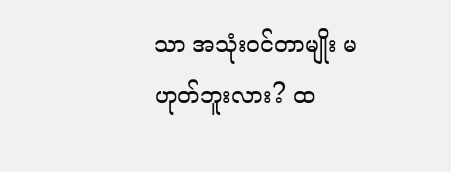သာ အသုံးဝင်တာမျိုး မဟုတ်ဘူးလား? ထ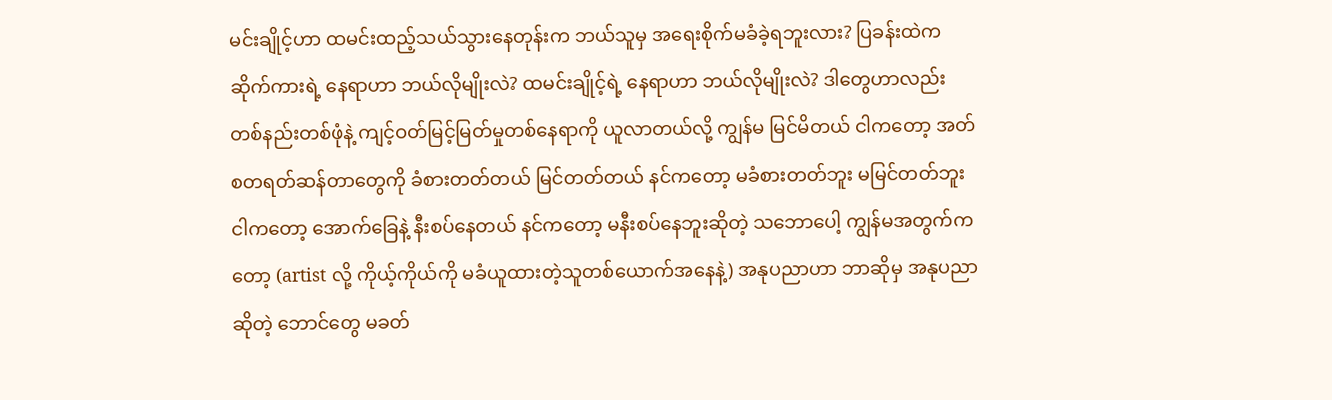မင်းချိုင့်ဟာ ထမင်းထည့်သယ်သွားနေတုန်းက ဘယ်သူမှ အရေးစိုက်မခံခဲ့ရဘူးလား? ပြခန်းထဲက ဆိုက်ကားရဲ့ နေရာဟာ ဘယ်လိုမျိုးလဲ? ထမင်းချိုင့်ရဲ့ နေရာဟာ ဘယ်လိုမျိုးလဲ? ဒါတွေဟာလည်း တစ်နည်းတစ်ဖုံနဲ့ ကျင့်ဝတ်မြင့်မြတ်မှုတစ်နေရာကို ယူလာတယ်လို့ ကျွန်မ မြင်မိတယ် ငါကတော့ အတ်စတရတ်ဆန်တာတွေကို ခံစားတတ်တယ် မြင်တတ်တယ် နင်ကတော့ မခံစားတတ်ဘူး မမြင်တတ်ဘူး ငါကတော့ အောက်ခြေနဲ့ နီးစပ်နေတယ် နင်ကတော့ မနီးစပ်နေဘူးဆိုတဲ့ သဘောပေါ့ ကျွန်မအတွက်ကတော့ (artist လို့ ကိုယ့်ကိုယ်ကို မခံယူထားတဲ့သူတစ်ယောက်အနေနဲ့) အနုပညာဟာ ဘာဆိုမှ အနုပညာဆိုတဲ့ ဘောင်တွေ မခတ်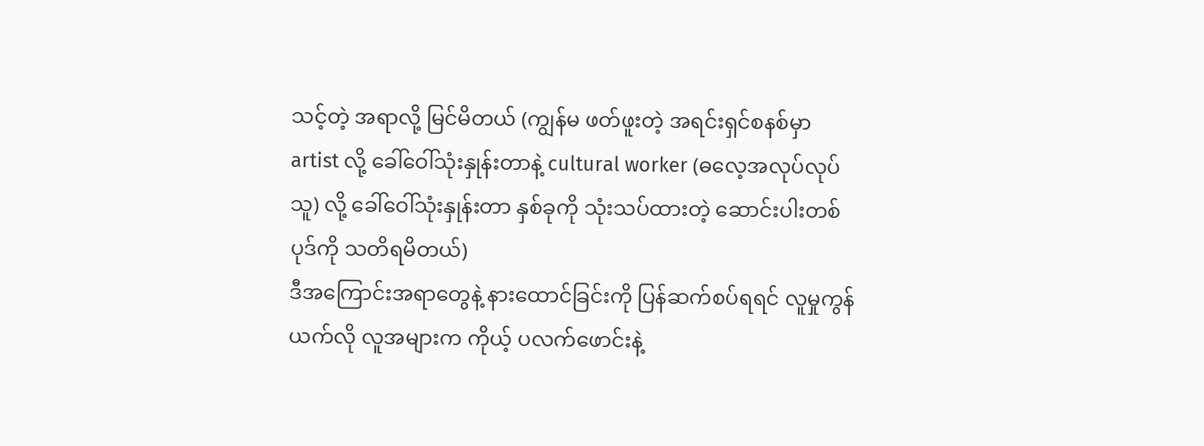သင့်တဲ့ အရာလို့ မြင်မိတယ် (ကျွန်မ ဖတ်ဖူးတဲ့ အရင်းရှင်စနစ်မှာ artist လို့ ခေါ်ဝေါ်သုံးနှုန်းတာနဲ့ cultural worker (ဓလေ့အလုပ်လုပ်သူ) လို့ ခေါ်ဝေါ်သုံးနှုန်းတာ နှစ်ခုကို သုံးသပ်ထားတဲ့ ဆောင်းပါးတစ်ပုဒ်ကို သတိရမိတယ်)
ဒီအကြောင်းအရာတွေနဲ့ နားထောင်ခြင်းကို ပြန်ဆက်စပ်ရရင် လူမှုကွန်ယက်လို လူအများက ကိုယ့် ပလက်ဖောင်းနဲ့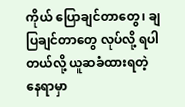ကိုယ် ပြောချင်တာတွေ၊ ချပြချင်တာတွေ လုပ်လို့ ရပါတယ်လို့ ယူဆခံထားရတဲ့နေရာမှာ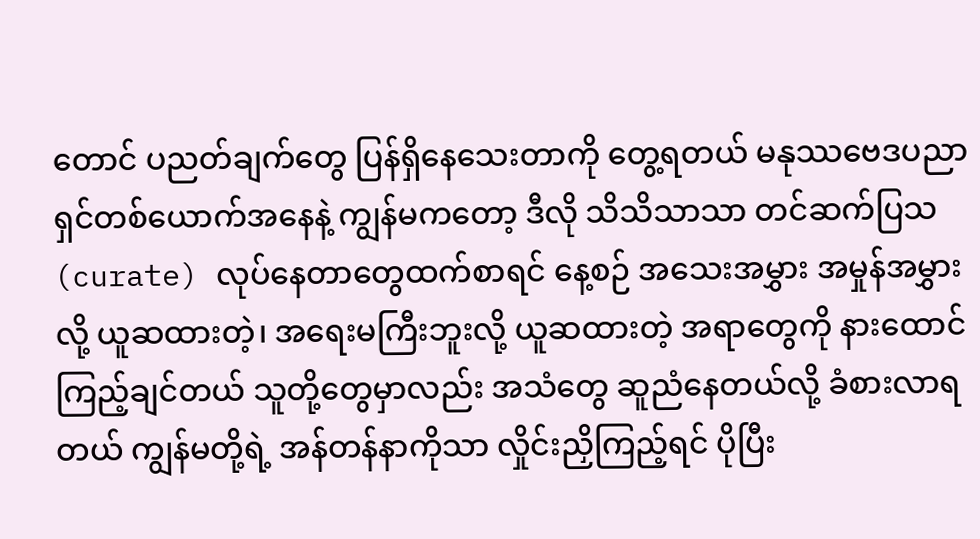တောင် ပညတ်ချက်တွေ ပြန်ရှိနေသေးတာကို တွေ့ရတယ် မနုဿဗေဒပညာရှင်တစ်ယောက်အနေနဲ့ ကျွန်မကတော့ ဒီလို သိသိသာသာ တင်ဆက်ပြသ (curate) လုပ်နေတာတွေထက်စာရင် နေ့စဉ် အသေးအမွှား အမှုန်အမွှားလို့ ယူဆထားတဲ့၊ အရေးမကြီးဘူးလို့ ယူဆထားတဲ့ အရာတွေကို နားထောင်ကြည့်ချင်တယ် သူတို့တွေမှာလည်း အသံတွေ ဆူညံနေတယ်လို့ ခံစားလာရတယ် ကျွန်မတို့ရဲ့ အန်တန်နာကိုသာ လှိုင်းညှိကြည့်ရင် ပိုပြီး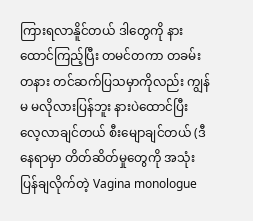ကြားရလာနိူင်တယ် ဒါတွေကို နားထောင်ကြည့်ပြီး တမင်တကာ တခမ်းတနား တင်ဆက်ပြသမှာကိုလည်း ကျွန်မ မလိုလားပြန်ဘူး နားပဲထောင်ပြီး လေ့လာချင်တယ် စီးမျောချင်တယ် (ဒီနေရာမှာ တိတ်ဆိတ်မှုတွေကို အသုံးပြန်ချလိုက်တဲ့ Vagina monologue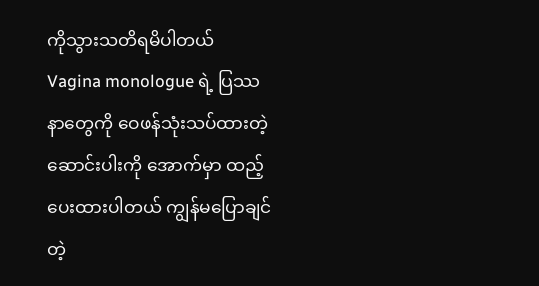ကိုသွားသတိရမိပါတယ် Vagina monologue ရဲ့ ပြဿနာတွေကို ဝေဖန်သုံးသပ်ထားတဲ့ ဆောင်းပါးကို အောက်မှာ ထည့်ပေးထားပါတယ် ကျွန်မပြောချင်တဲ့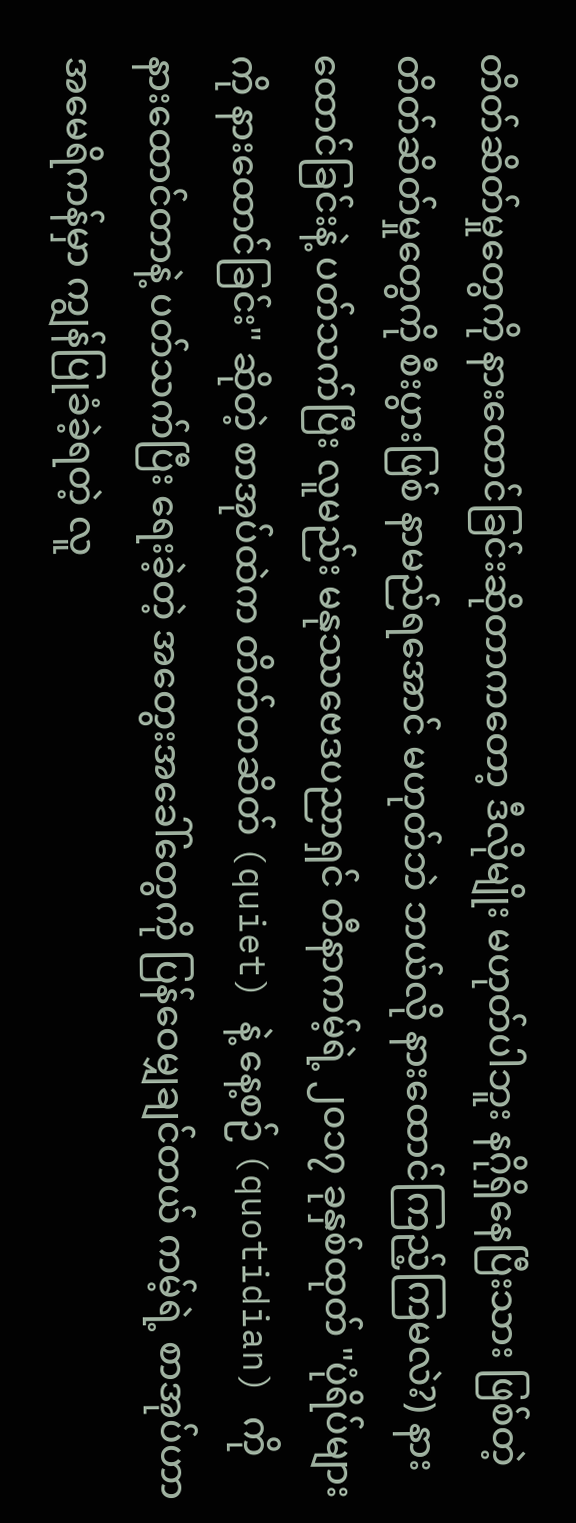တိတ်ဆိတ်မှုတွေကို နားထောင်ခြင်းဆိုတာကတော့ ဒီလိုမျိုး မဟုတ်ပါဘူး နဂိုရှိနေပြီးသား ဖြစ်တဲ့ တိတ်ဆိတ်မှုတွေကို စီးပွားဖြစ် နာမည်ရအောင် မဟုတ်ဘဲ ဘယ်လို နားထောင်ကြည့်ကြမလဲ?) နားထောင်ခြင်းနဲ့ ပတ်သက်ပြီး လူမည်း မနုဿဗေဒပညာရှင် တီနာကမ့်ရဲ့ ၂၀၁၇ ခုနှစ်ထုတ် "ပုံရိပ်များကို နားထောင်ခြင်း" ဆိုတဲ့ စာအုပ်ထဲက တိတ်တဆိတ် (quiet) နဲ့ နေ့စဉ် (quotidian) ကို နားထောင်တာနဲ့ ပတ်သက်ပြီး ရေးခဲ့တဲ့ အတွေးအခေါ်တွေကို ပြန်ဝေမျှချင်တယ် ကမ့်ရဲ့ စာအုပ်ဟာ အမေရိကန်မှာ ကျွန်ပြုခံခဲ့ရတဲ့ လူ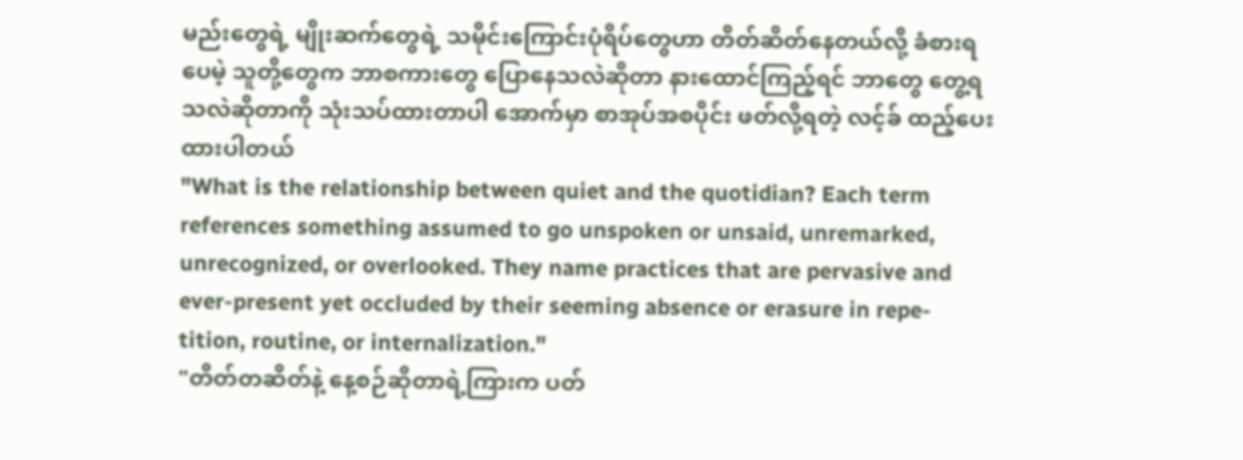မည်းတွေရဲ့ မျိုးဆက်တွေရဲ့ သမိုင်းကြောင်းပုံရိပ်တွေဟာ တိတ်ဆိတ်နေတယ်လို့ ခံစားရပေမဲ့ သူတို့တွေက ဘာစကားတွေ ပြောနေသလဲဆိုတာ နားထောင်ကြည့်ရင် ဘာတွေ တွေ့ရသလဲဆိုတာကို သုံးသပ်ထားတာပါ အောက်မှာ စာအုပ်အစပိုင်း ဖတ်လို့ရတဲ့ လင့်ခ် ထည့်ပေးထားပါတယ်
"What is the relationship between quiet and the quotidian? Each term references something assumed to go unspoken or unsaid, unremarked, unrecognized, or overlooked. They name practices that are pervasive and ever-present yet occluded by their seeming absence or erasure in repe- tition, routine, or internalization."
"တိတ်တဆိတ်နဲ့ နေ့စဉ်ဆိုတာရဲ့ကြားက ပတ်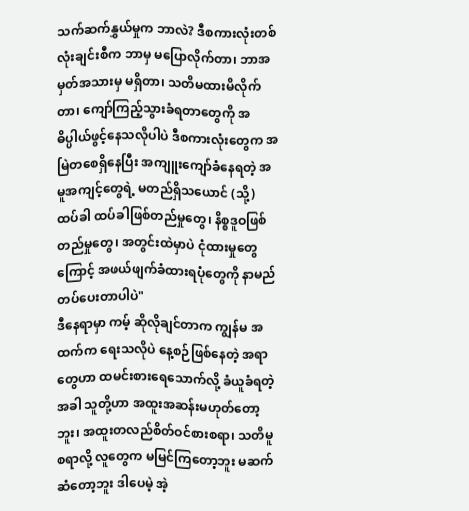သက်ဆက်နွှယ်မှုက ဘာလဲ? ဒီစကားလုံးတစ်လုံးချင်းစီက ဘာမှ မပြောလိုက်တာ၊ ဘာအမှတ်အသားမှ မရှိတာ၊ သတိမထားမိလိုက်တာ၊ ကျော်ကြည့်သွားခံရတာတွေကို အဓိပ္ပါယ်ဖွင့်နေသလိုပါပဲ ဒီစကားလုံးတွေက အမြဲတစေရှိနေပြီး အကျူးကျော်ခံနေရတဲ့ အမူအကျင့်တွေရဲ့ မတည်ရှိသယောင် (သို့) ထပ်ခါ ထပ်ခါဖြစ်တည်မှုတွေ၊ နိစ္စဒူဝဖြစ်တည်မှုတွေ၊ အတွင်းထဲမှာပဲ ငုံထားမှုတွေကြောင့် အဖယ်ဖျက်ခံထားရပုံတွေကို နာမည်တပ်ပေးတာပါပဲ"
ဒီနေရာမှာ ကမ့် ဆိုလိုချင်တာက ကျွန်မ အထက်က ရေးသလိုပဲ နေ့စဉ်ဖြစ်နေတဲ့ အရာတွေဟာ ထမင်းစားရေသောက်လို့ ခံယူခံရတဲ့အခါ သူတို့ဟာ အထူးအဆန်းမဟုတ်တော့ဘူး၊ အထူးတလည်စိတ်ဝင်စားစရာ၊ သတိမူစရာလို့ လူတွေက မမြင်ကြတော့ဘူး မဆက်ဆံတော့ဘူး ဒါပေမဲ့ အဲ့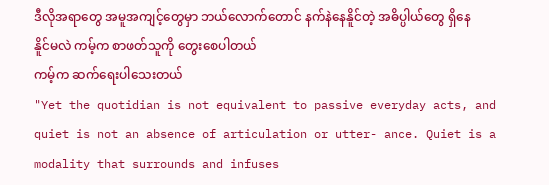ဒီလိုအရာတွေ အမူအကျင့်တွေမှာ ဘယ်လောက်တောင် နက်နဲနေနိူင်တဲ့ အဓိပ္ပါယ်တွေ ရှိနေနိူင်မလဲ ကမ့်က စာဖတ်သူကို တွေးစေပါတယ်
ကမ့်က ဆက်ရေးပါသေးတယ်
"Yet the quotidian is not equivalent to passive everyday acts, and quiet is not an absence of articulation or utter- ance. Quiet is a modality that surrounds and infuses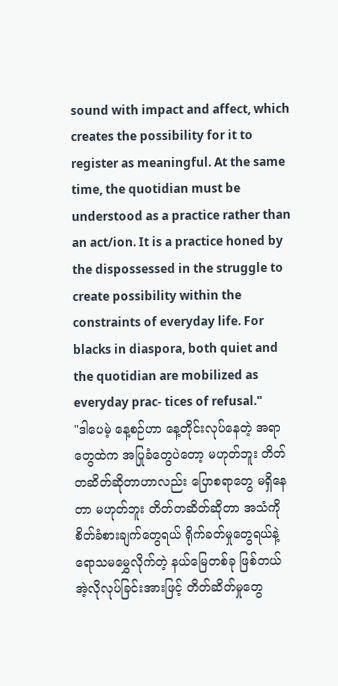sound with impact and affect, which creates the possibility for it to register as meaningful. At the same time, the quotidian must be understood as a practice rather than an act/ion. It is a practice honed by the dispossessed in the struggle to create possibility within the constraints of everyday life. For blacks in diaspora, both quiet and the quotidian are mobilized as everyday prac- tices of refusal."
"ဒါပေမဲ့ နေ့စဉ်ဟာ နေ့တိုင်းလုပ်နေတဲ့ အရာတွေထဲက အပြုခံတွေပဲတော့ မဟုတ်ဘူး တိတ်တဆိတ်ဆိုတာဟာလည်း ပြောစရာတွေ မရှိနေတာ မဟုတ်ဘူး တိတ်တဆိတ်ဆိုတာ အသံကို စိတ်ခံစားချက်တွေရယ် ရိုက်ခတ်မှုတွေရယ်နဲ့ ရောသမမွှေလိုက်တဲ့ နယ်မြေတစ်ခု ဖြစ်တယ် အဲ့လိုလုပ်ခြင်းအားဖြင့် တိတ်ဆိတ်မှုတွေ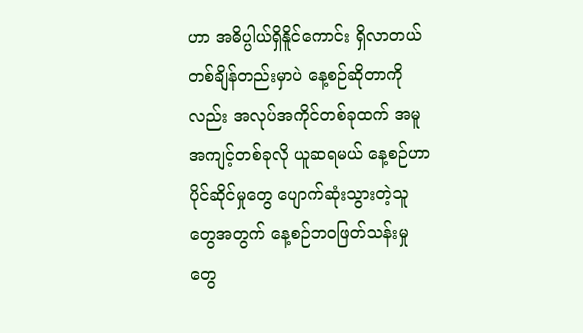ဟာ အဓိပ္ပါယ်ရှိနိူင်ကောင်း ရှိလာတယ် တစ်ချိန်တည်းမှာပဲ နေ့စဉ်ဆိုတာကိုလည်း အလုပ်အကိုင်တစ်ခုထက် အမူအကျင့်တစ်ခုလို ယူဆရမယ် နေ့စဉ်ဟာ ပိုင်ဆိုင်မှုတွေ ပျောက်ဆုံးသွားတဲ့သူတွေအတွက် နေ့စဉ်ဘဝဖြတ်သန်းမှုတွေ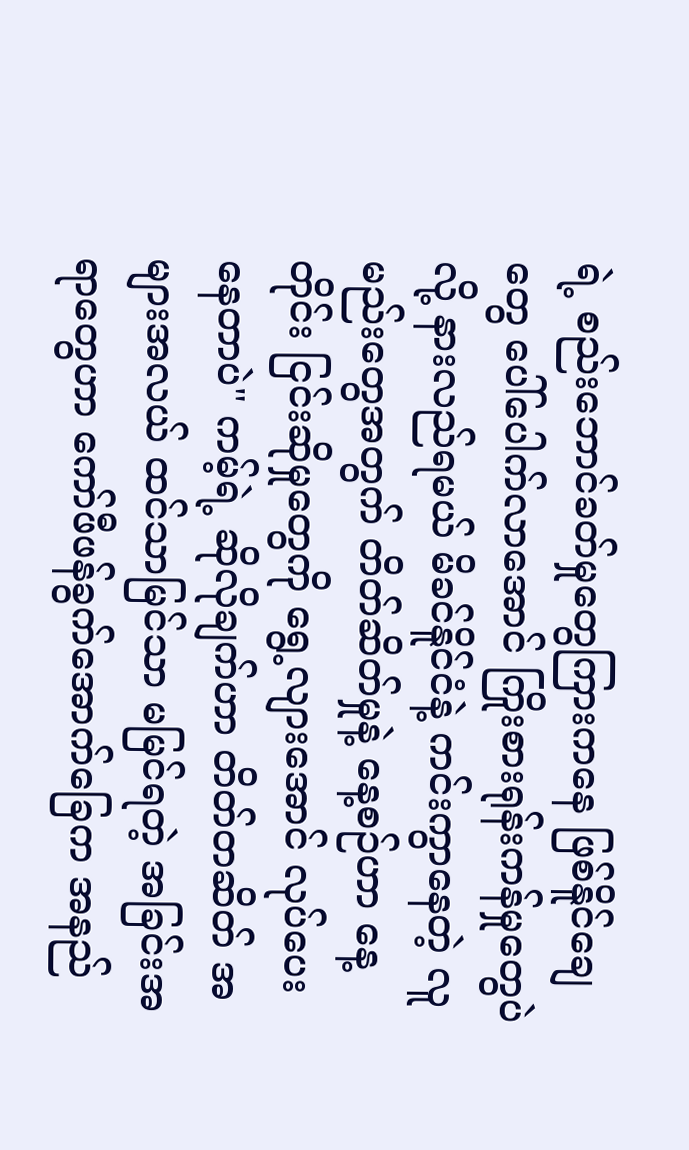ရဲ့ စည်းဘောင်ခတ်မှုတွေကြားကနေ ဖြစ်နိူင်ချေတွေ ပေါ်ပေါက်လာအောင် ကြိုးစားရုန်းကန်မှုတွေပဲလို့ နားလည်ရမယ် မိခင်နိူင်ငံနဲ့ ကင်းကွာနေတဲ့ လူမည်းတွေအတွက် တိတ်ဆိတ်မှုနဲ့ နေ့စဉ်ဟာ နေ့တိုင်း ငြင်းဆိုမှုတွေကို ရွေ့လျားအောင် လုပ်ပေးနေတာပဲ" ကမ့်ရဲ့ ဆိုလိုချက်ဟာ တိတ်တဆိတ် အများအလယ် ထင်သာမြင်သာ မမြင်ရတဲ့ အခြင်းအရာတွေဟာ ကော်ဖီဖန်ခွက်အောက်ခြေက အနည်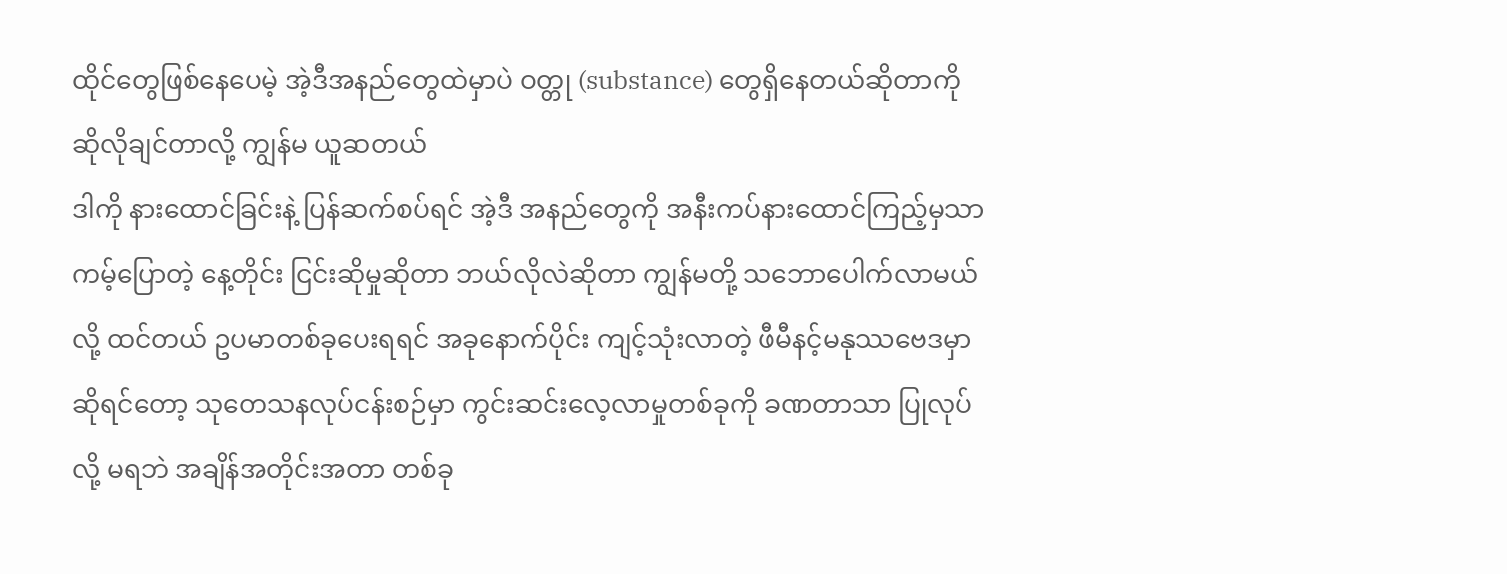ထိုင်တွေဖြစ်နေပေမဲ့ အဲ့ဒီအနည်တွေထဲမှာပဲ ဝတ္တု (substance) တွေရှိနေတယ်ဆိုတာကို ဆိုလိုချင်တာလို့ ကျွန်မ ယူဆတယ်
ဒါကို နားထောင်ခြင်းနဲ့ ပြန်ဆက်စပ်ရင် အဲ့ဒီ အနည်တွေကို အနီးကပ်နားထောင်ကြည့်မှသာ ကမ့်ပြောတဲ့ နေ့တိုင်း ငြင်းဆိုမှုဆိုတာ ဘယ်လိုလဲဆိုတာ ကျွန်မတို့ သဘောပေါက်လာမယ်လို့ ထင်တယ် ဥပမာတစ်ခုပေးရရင် အခုနောက်ပိုင်း ကျင့်သုံးလာတဲ့ ဖီမီနင့်မနုဿဗေဒမှာဆိုရင်တော့ သုတေသနလုပ်ငန်းစဉ်မှာ ကွင်းဆင်းလေ့လာမှုတစ်ခုကို ခဏတာသာ ပြုလုပ်လို့ မရဘဲ အချိန်အတိုင်းအတာ တစ်ခု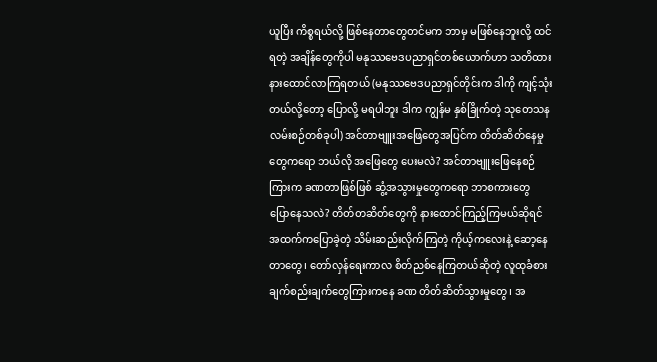ယူပြီး ကိစ္စရယ်လို့ ဖြစ်နေတာတွေတင်မက ဘာမှ မဖြစ်နေဘူးလို့ ထင်ရတဲ့ အချိန်တွေကိုပါ မနုဿဗေဒပညာရှင်တစ်ယောက်ဟာ သတိထားနားထောင်လာကြရတယ် (မနုဿဗေဒပညာရှင်တိုင်းက ဒါကို ကျင့်သုံးတယ်လို့တော့ ပြောလို့ မရပါဘူး ဒါက ကျွန်မ နှစ်ခြိုက်တဲ့ သုတေသနလမ်းစဉ်တစ်ခုပါ) အင်တာဗျူးအဖြေတွေအပြင်က တိတ်ဆိတ်နေမှုတွေကရော ဘယ်လို အဖြေတွေ ပေးမလဲ? အင်တာဗျူးဖြေနေစဉ်ကြားက ခဏတာဖြစ်ဖြစ် ဆွံ့အသွားမှုတွေကရော ဘာစကားတွေ ပြောနေသလဲ? တိတ်တဆိတ်တွေကို နားထောင်ကြည့်ကြမယ်ဆိုရင် အထက်ကပြောခဲ့တဲ့ သိမ်းဆည်းလိုက်ကြတဲ့ ကိုယ့်ကလေးနဲ့ ဆော့နေတာတွေ၊ တော်လှန်ရေးကာလ စိတ်ညစ်နေကြတယ်ဆိုတဲ့ လူထုခံစားချက်စည်းချက်တွေကြားကနေ ခဏ တိတ်ဆိတ်သွားမှုတွေ၊ အ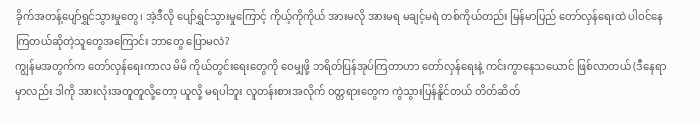ခိုက်အတန့်ပျော်ရွှင်သွားမှုတွေ၊ အဲ့ဒီလို ပျော်ရွှင်သွားမှုကြောင့် ကိုယ့်ကိုကိုယ် အားမလို အားမရ မချင့်မရဲ တစ်ကိုယ်တည်း မြန်မာပြည် တော်လှန်ရေးထဲ ပါဝင်နေကြတယ်ဆိုတဲ့သူတွေအကြောင်း ဘာတွေ ပြောမလဲ?
ကျွန်မအတွက်က တော်လှန်ရေးကာလ မိမိ ကိုယ်တွင်းရေးတွေကို ဝေမျှဖို့ ဘရိတ်ပြန်အုပ်ကြတာဟာ တော်လှန်ရေးနဲ့ ကင်းကွာနေသယောင် ဖြစ်လာတယ် (ဒီနေရာမှာလည်း ဒါကို အားလုံးအတူတူလို့တော့ ယူလို့ မရပါဘူး လူတန်းစားအလိုက် ဝတ္တရားတွေက ကွဲသွားပြန်နိူင်တယ် တိတ်ဆိတ်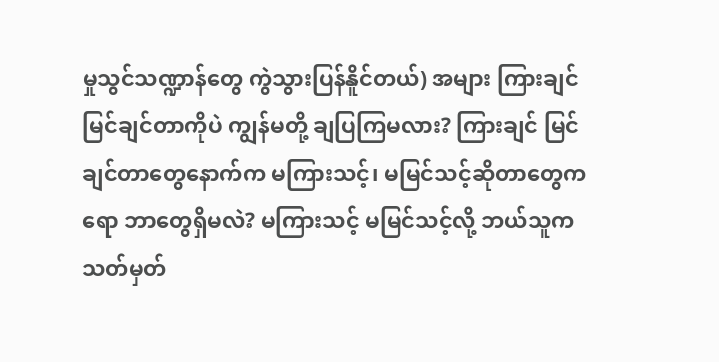မှုသွင်သဏ္ဍာန်တွေ ကွဲသွားပြန်နိူင်တယ်) အများ ကြားချင် မြင်ချင်တာကိုပဲ ကျွန်မတို့ ချပြကြမလား? ကြားချင် မြင်ချင်တာတွေနောက်က မကြားသင့်၊ မမြင်သင့်ဆိုတာတွေကရော ဘာတွေရှိမလဲ? မကြားသင့် မမြင်သင့်လို့ ဘယ်သူက သတ်မှတ်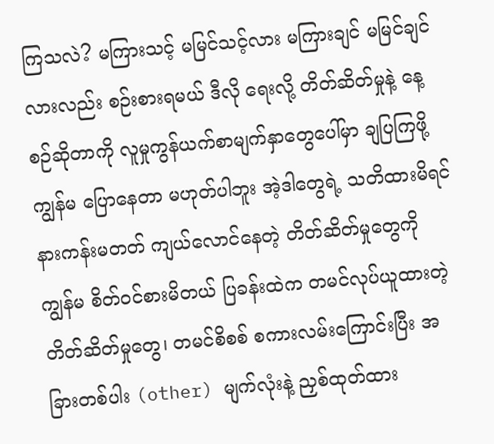ကြသလဲ? မကြားသင့် မမြင်သင့်လား မကြားချင် မမြင်ချင်လားလည်း စဉ်းစားရမယ် ဒီလို ရေးလို့ တိတ်ဆိတ်မှုနဲ့ နေ့စဉ်ဆိုတာကို လူမှုကွန်ယက်စာမျက်နှာတွေပေါ်မှာ ချပြကြဖို့ ကျွန်မ ပြောနေတာ မဟုတ်ပါဘူး အဲ့ဒါတွေရဲ့ သတိထားမိရင် နားကန်းမတတ် ကျယ်လောင်နေတဲ့ တိတ်ဆိတ်မှုတွေကို ကျွန်မ စိတ်ဝင်စားမိတယ် ပြခန်းထဲက တမင်လုပ်ယူထားတဲ့ တိတ်ဆိတ်မှုတွေ၊ တမင်စိစစ် စကားလမ်းကြောင်းပြီး အခြားတစ်ပါး (other) မျက်လုံးနဲ့ ညှစ်ထုတ်ထား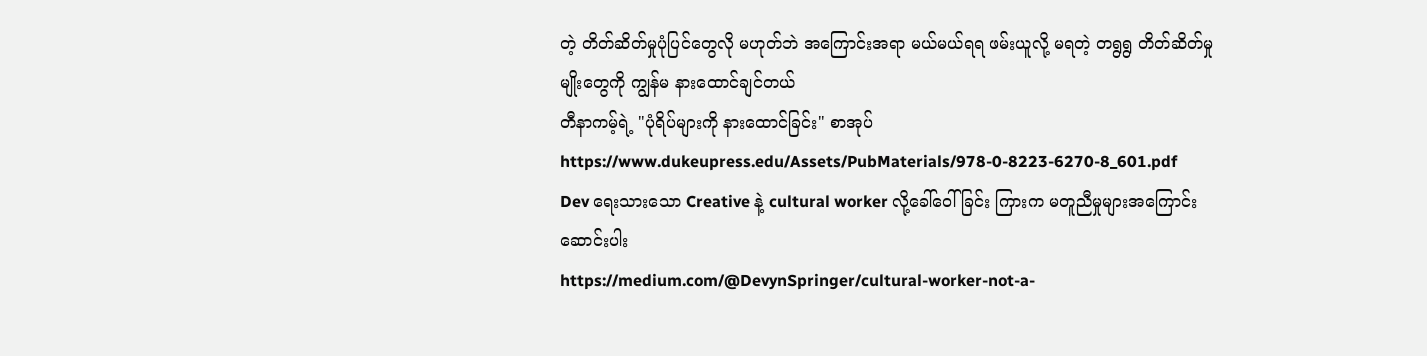တဲ့ တိတ်ဆိတ်မှုပုံပြင်တွေလို မဟုတ်ဘဲ အကြောင်းအရာ မယ်မယ်ရရ ဖမ်းယူလို့ မရတဲ့ တရွရွ တိတ်ဆိတ်မှုမျိုးတွေကို ကျွန်မ နားထောင်ချင်တယ်
တီနာကမ့်ရဲ့ "ပုံရိပ်များကို နားထောင်ခြင်း" စာအုပ် https://www.dukeupress.edu/Assets/PubMaterials/978-0-8223-6270-8_601.pdf
Dev ရေးသားသော Creative နဲ့ cultural worker လို့ခေါ်ဝေါ်ခြင်း ကြားက မတူညီမှုများအကြောင်း ဆောင်းပါး
https://medium.com/@DevynSpringer/cultural-worker-not-a-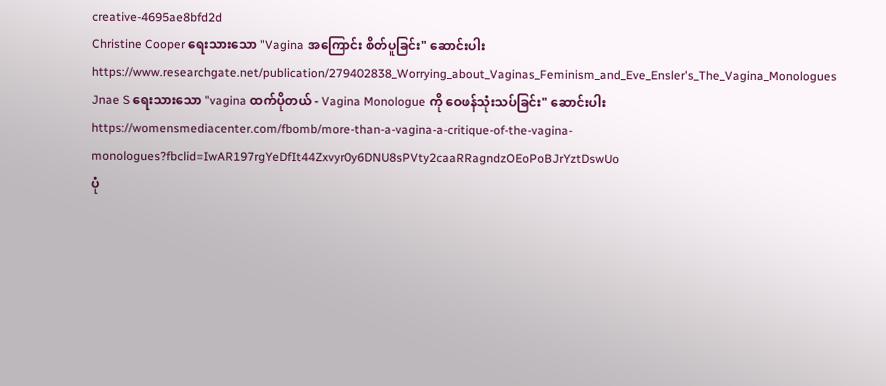creative-4695ae8bfd2d
Christine Cooper ရေးသားသော "Vagina အကြောင်း စိတ်ပူခြင်း" ဆောင်းပါး https://www.researchgate.net/publication/279402838_Worrying_about_Vaginas_Feminism_and_Eve_Ensler's_The_Vagina_Monologues
Jnae S ရေးသားသော "vagina ထက်ပိုတယ် - Vagina Monologue ကို ဝေဖန်သုံးသပ်ခြင်း" ဆောင်းပါး
https://womensmediacenter.com/fbomb/more-than-a-vagina-a-critique-of-the-vagina-monologues?fbclid=IwAR197rgYeDfIt44Zxvyr0y6DNU8sPVty2caaRRagndzOEoPoBJrYztDswUo
ပုံ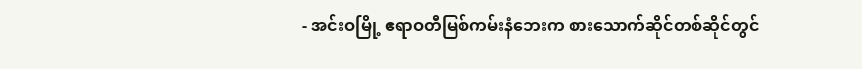- အင်းဝမြို့ ဧရာဝတီမြစ်ကမ်းနံဘေးက စားသောက်ဆိုင်တစ်ဆိုင်တွင်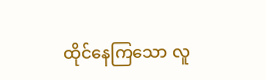ထိုင်နေကြသော လူ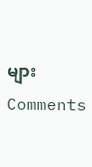များ
Comments